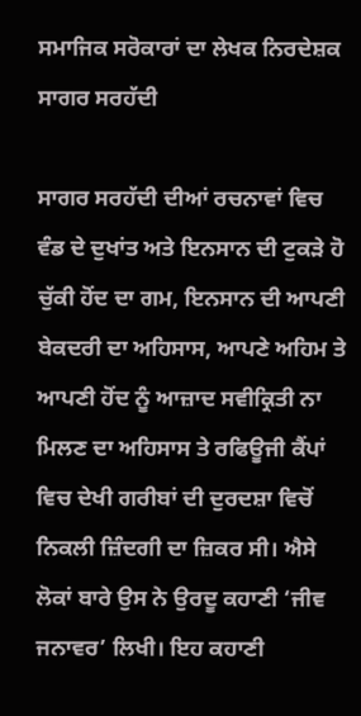ਸਮਾਜਿਕ ਸਰੋਕਾਰਾਂ ਦਾ ਲੇਖਕ ਨਿਰਦੇਸ਼ਕ ਸਾਗਰ ਸਰਹੱਦੀ

ਸਾਗਰ ਸਰਹੱਦੀ ਦੀਆਂ ਰਚਨਾਵਾਂ ਵਿਚ ਵੰਡ ਦੇ ਦੁਖਾਂਤ ਅਤੇ ਇਨਸਾਨ ਦੀ ਟੁਕੜੇ ਹੋ ਚੁੱਕੀ ਹੋਂਦ ਦਾ ਗਮ, ਇਨਸਾਨ ਦੀ ਆਪਣੀ ਬੇਕਦਰੀ ਦਾ ਅਹਿਸਾਸ, ਆਪਣੇ ਅਹਿਮ ਤੇ ਆਪਣੀ ਹੋਂਦ ਨੂੰ ਆਜ਼ਾਦ ਸਵੀਕ੍ਰਿਤੀ ਨਾ ਮਿਲਣ ਦਾ ਅਹਿਸਾਸ ਤੇ ਰਫਿਊਜੀ ਕੈਂਪਾਂ ਵਿਚ ਦੇਖੀ ਗਰੀਬਾਂ ਦੀ ਦੁਰਦਸ਼ਾ ਵਿਚੋਂ ਨਿਕਲੀ ਜ਼ਿੰਦਗੀ ਦਾ ਜ਼ਿਕਰ ਸੀ। ਐਸੇ ਲੋਕਾਂ ਬਾਰੇ ਉਸ ਨੇ ਉਰਦੂ ਕਹਾਣੀ ‘ਜੀਵ ਜਨਾਵਰ’ ਲਿਖੀ। ਇਹ ਕਹਾਣੀ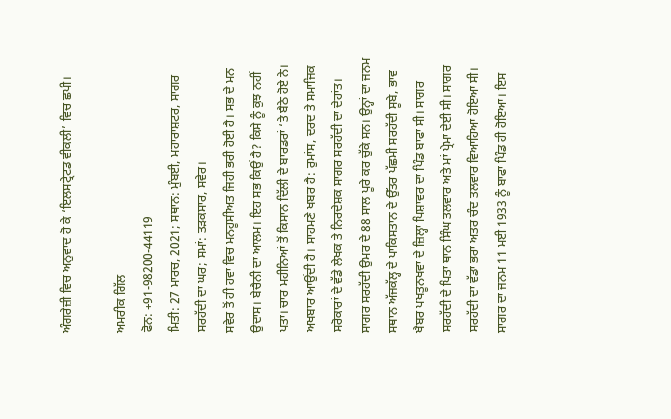ਅੰਗਰੇਜ਼ੀ ਵਿਚ ਅਨੁਵਾਦ ਹੋ ਕੇ ‘ਇਲਸਟ੍ਰੇਟਡ ਵੀਕਲੀ’ ਵਿਚ ਛਪੀ।

ਅਮਰੀਕ ਗਿੱਲ
ਫੋਨ: +91-98200-44119
ਮਿਤੀ: 27 ਮਾਰਚ, 2021; ਸਥਾਨ: ਮੁੰਬਈ, ਮਹਾਰਾਸ਼ਟਰ, ਸਾਗਰ ਸਰਹੱਦੀ ਦਾ ਘਰ; ਸਮਾਂ: ਤੜਕਸਾਰ, ਸਵੇਰ।
ਸਵੇਰ ਤੋਂ ਹੀ ਹਵਾ ਵਿਚ ਮਨਹੂਸੀਅਤ ਜਿਹੀ ਭਰੀ ਹੋਈ ਹੈ। ਸਭ ਦੇ ਮਨ ਉਦਾਸ। ਬੇਚੈਨੀ ਦਾ ਆਲਮ। ਇਹ ਸਭ ਕਿਉਂ ਹੈ? ਕਿਸੇ ਨੂੰ ਕੁਝ ਨਹੀਂ ਪਤਾ। ਚਾਰ ਮਹੀਨਿਆਂ ਤੋਂ ਕਿਸਾਨ ਦਿੱਲੀ ਦੇ ਬਾਰਡਰਾਂ ‘ਤੇ ਬੈਠੇ ਹੋਏ ਨੇ। ਅਖਬਾਰ ਆਉਂਦੀ ਹੈ। ਸਾਹਮਣੇ ਖਬਰ ਹੈ: ਰੁਮਾਂਸ, ਦਰਦ ਤੇ ਸਮਾਜਿਕ ਸਰੋਕਾਰਾਂ ਦੇ ਵੱਡੇ ਲੇਖਕ ਤੇ ਨਿਰਦੇਸ਼ਕ ਸਾਗਰ ਸਰਹੱਦੀ ਦਾ ਦੇਹਾਂਤ।
ਸਾਗਰ ਸਰਹੱਦੀ ਉਮਰ ਦੇ 88 ਸਾਲ ਪੂਰੇ ਕਰ ਚੁੱਕੇ ਸਨ। ਉਨ੍ਹਾਂ ਦਾ ਜਨਮ ਸਥਾਨ ਅੱਜਕੱਲ੍ਹ ਦੇ ਪਾਕਿਸਤਾਨ ਦੇ ਉੱਤਰ ਪੱਛਮੀ ਸਰਹੱਦੀ ਸੂਬੇ, ਭਾਵ ਖੈਬਰ ਪਖਤੂਨਖਵਾ ਦੇ ਜ਼ਿਲ੍ਹਾ ਪਿਸ਼ਾਵਰ ਦਾ ਪਿੰਡ ਬਾਫਾ ਸੀ। ਸਾਗਰ ਸਰਹੱਦੀ ਦੇ ਪਿਤਾ ਥਾਨ ਸਿੰਘ ਤਲਵਾਰ ਅਤੇ ਮਾਂ ਪ੍ਰੇਮਾ ਦੇਈ ਸੀ। ਸਾਗਰ ਸਰਹੱਦੀ ਦਾ ਵੱਡਾ ਭਰਾ ਅਤਰ ਚੰਦ ਤਲਵਾਰ ਵਿਆਹਿਆ ਹੋਇਆ ਸੀ। ਸਾਗਰ ਦਾ ਜਨਮ 11 ਮਈ 1933 ਨੂੰ ਬਾਫਾ ਪਿੰਡ ਹੀ ਹੋਇਆ। ਇਸ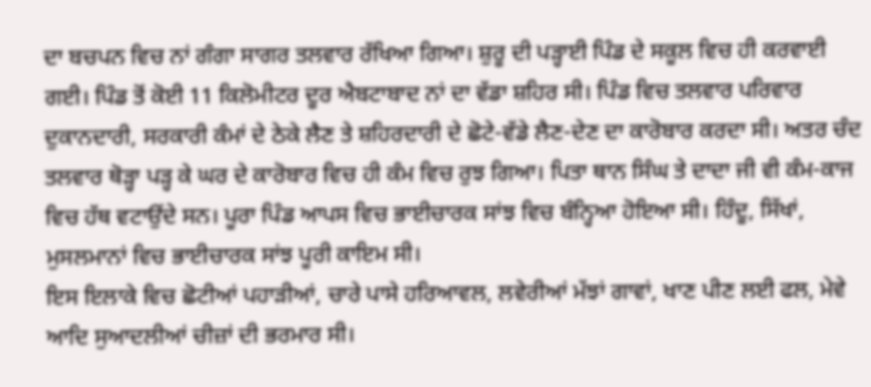ਦਾ ਬਚਪਨ ਵਿਚ ਨਾਂ ਗੰਗਾ ਸਾਗਰ ਤਲਵਾਰ ਰੱਖਿਆ ਗਿਆ। ਸ਼ੁਰੂ ਦੀ ਪੜ੍ਹਾਈ ਪਿੰਡ ਦੇ ਸਕੂਲ ਵਿਚ ਹੀ ਕਰਵਾਈ ਗਈ। ਪਿੰਡ ਤੋਂ ਕੋਈ 11 ਕਿਲੋਮੀਟਰ ਦੂਰ ਐਬਟਾਬਾਦ ਨਾਂ ਦਾ ਵੱਡਾ ਸ਼ਹਿਰ ਸੀ। ਪਿੰਡ ਵਿਚ ਤਲਵਾਰ ਪਰਿਵਾਰ ਦੁਕਾਨਦਾਰੀ, ਸਰਕਾਰੀ ਕੰਮਾਂ ਦੇ ਠੇਕੇ ਲੈਣ ਤੇ ਸ਼ਹਿਰਦਾਰੀ ਦੇ ਛੋਟੇ-ਵੱਡੇ ਲੈਣ-ਦੇਣ ਦਾ ਕਾਰੋਬਾਰ ਕਰਦਾ ਸੀ। ਅਤਰ ਚੰਦ ਤਲਵਾਰ ਥੋੜ੍ਹਾ ਪੜ੍ਹ ਕੇ ਘਰ ਦੇ ਕਾਰੋਬਾਰ ਵਿਚ ਹੀ ਕੰਮ ਵਿਚ ਰੁਝ ਗਿਆ। ਪਿਤਾ ਥਾਨ ਸਿੰਘ ਤੇ ਦਾਦਾ ਜੀ ਵੀ ਕੰਮ-ਕਾਜ ਵਿਚ ਹੱਥ ਵਟਾਉਂਦੇ ਸਨ। ਪੂਰਾ ਪਿੰਡ ਆਪਸ ਵਿਚ ਭਾਈਚਾਰਕ ਸਾਂਝ ਵਿਚ ਬੰਨ੍ਹਿਆ ਹੋਇਆ ਸੀ। ਹਿੰਦੂ, ਸਿੱਖਾਂ, ਮੁਸਲਮਾਨਾਂ ਵਿਚ ਭਾਈਚਾਰਕ ਸਾਂਝ ਪੂਰੀ ਕਾਇਮ ਸੀ।
ਇਸ ਇਲਾਕੇ ਵਿਚ ਛੋਟੀਆਂ ਪਹਾੜੀਆਂ, ਚਾਰੇ ਪਾਸੇ ਹਰਿਆਵਲ, ਲਵੇਰੀਆਂ ਮੱਝਾਂ ਗਾਵਾਂ, ਖਾਣ ਪੀਣ ਲਈ ਫਲ, ਮੇਵੇ ਆਦਿ ਸੁਆਦਲੀਆਂ ਚੀਜ਼ਾਂ ਦੀ ਭਰਮਾਰ ਸੀ।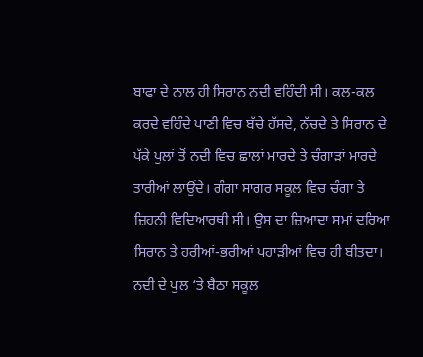ਬਾਫਾ ਦੇ ਨਾਲ ਹੀ ਸਿਰਾਨ ਨਦੀ ਵਹਿੰਦੀ ਸੀ। ਕਲ-ਕਲ ਕਰਦੇ ਵਹਿੰਦੇ ਪਾਣੀ ਵਿਚ ਬੱਚੇ ਹੱਸਦੇ, ਨੱਚਦੇ ਤੇ ਸਿਰਾਨ ਦੇ ਪੱਕੇ ਪੁਲਾਂ ਤੋਂ ਨਦੀ ਵਿਚ ਛਾਲਾਂ ਮਾਰਦੇ ਤੇ ਚੰਗਾੜਾਂ ਮਾਰਦੇ ਤਾਰੀਆਂ ਲਾਉਂਦੇ। ਗੰਗਾ ਸਾਗਰ ਸਕੂਲ ਵਿਚ ਚੰਗਾ ਤੇ ਜ਼ਿਹਨੀ ਵਿਦਿਆਰਥੀ ਸੀ। ਉਸ ਦਾ ਜ਼ਿਆਦਾ ਸਮਾਂ ਦਰਿਆ ਸਿਰਾਨ ਤੇ ਹਰੀਆਂ-ਭਰੀਆਂ ਪਹਾੜੀਆਂ ਵਿਚ ਹੀ ਬੀਤਦਾ। ਨਦੀ ਦੇ ਪੁਲ ‘ਤੇ ਬੈਠਾ ਸਕੂਲ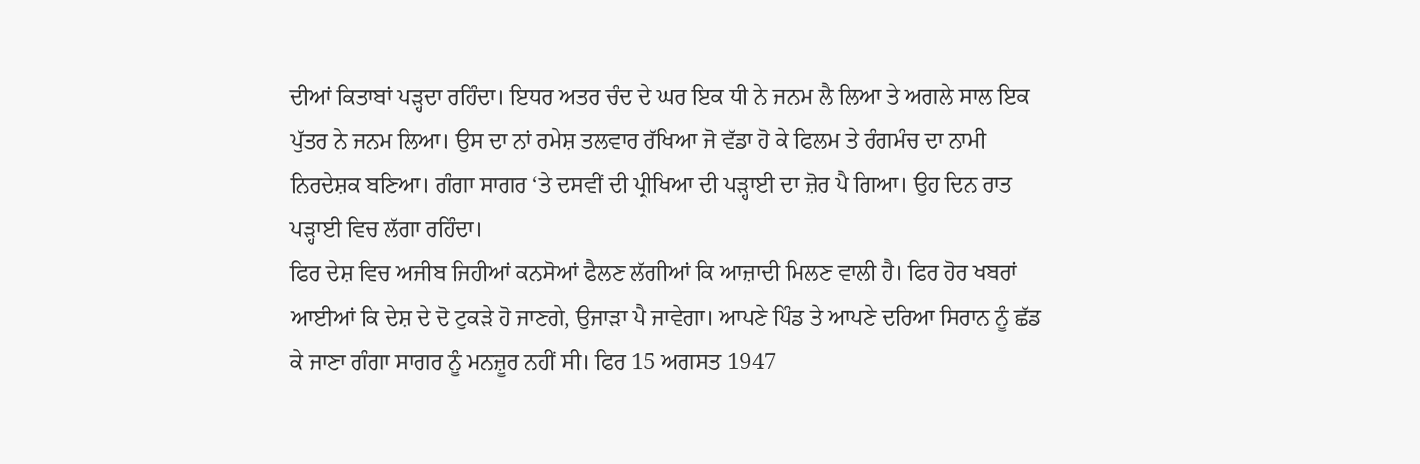ਦੀਆਂ ਕਿਤਾਬਾਂ ਪੜ੍ਹਦਾ ਰਹਿੰਦਾ। ਇਧਰ ਅਤਰ ਚੰਦ ਦੇ ਘਰ ਇਕ ਧੀ ਨੇ ਜਨਮ ਲੈ ਲਿਆ ਤੇ ਅਗਲੇ ਸਾਲ ਇਕ ਪੁੱਤਰ ਨੇ ਜਨਮ ਲਿਆ। ਉਸ ਦਾ ਨਾਂ ਰਮੇਸ਼ ਤਲਵਾਰ ਰੱਖਿਆ ਜੋ ਵੱਡਾ ਹੋ ਕੇ ਫਿਲਮ ਤੇ ਰੰਗਮੰਚ ਦਾ ਨਾਮੀ ਨਿਰਦੇਸ਼ਕ ਬਣਿਆ। ਗੰਗਾ ਸਾਗਰ ‘ਤੇ ਦਸਵੀਂ ਦੀ ਪ੍ਰੀਖਿਆ ਦੀ ਪੜ੍ਹਾਈ ਦਾ ਜ਼ੋਰ ਪੈ ਗਿਆ। ਉਹ ਦਿਨ ਰਾਤ ਪੜ੍ਹਾਈ ਵਿਚ ਲੱਗਾ ਰਹਿੰਦਾ।
ਫਿਰ ਦੇਸ਼ ਵਿਚ ਅਜੀਬ ਜਿਹੀਆਂ ਕਨਸੋਆਂ ਫੈਲਣ ਲੱਗੀਆਂ ਕਿ ਆਜ਼ਾਦੀ ਮਿਲਣ ਵਾਲੀ ਹੈ। ਫਿਰ ਹੋਰ ਖਬਰਾਂ ਆਈਆਂ ਕਿ ਦੇਸ਼ ਦੇ ਦੋ ਟੁਕੜੇ ਹੋ ਜਾਣਗੇ, ਉਜਾੜਾ ਪੈ ਜਾਵੇਗਾ। ਆਪਣੇ ਪਿੰਡ ਤੇ ਆਪਣੇ ਦਰਿਆ ਸਿਰਾਨ ਨੂੰ ਛੱਡ ਕੇ ਜਾਣਾ ਗੰਗਾ ਸਾਗਰ ਨੂੰ ਮਨਜ਼ੂਰ ਨਹੀਂ ਸੀ। ਫਿਰ 15 ਅਗਸਤ 1947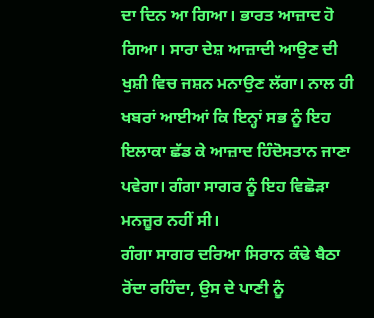ਦਾ ਦਿਨ ਆ ਗਿਆ। ਭਾਰਤ ਆਜ਼ਾਦ ਹੋ ਗਿਆ। ਸਾਰਾ ਦੇਸ਼ ਆਜ਼ਾਦੀ ਆਉਣ ਦੀ ਖੁਸ਼ੀ ਵਿਚ ਜਸ਼ਨ ਮਨਾਉਣ ਲੱਗਾ। ਨਾਲ ਹੀ ਖਬਰਾਂ ਆਈਆਂ ਕਿ ਇਨ੍ਹਾਂ ਸਭ ਨੂੰ ਇਹ ਇਲਾਕਾ ਛੱਡ ਕੇ ਆਜ਼ਾਦ ਹਿੰਦੋਸਤਾਨ ਜਾਣਾ ਪਵੇਗਾ। ਗੰਗਾ ਸਾਗਰ ਨੂੰ ਇਹ ਵਿਛੋੜਾ ਮਨਜ਼ੂਰ ਨਹੀਂ ਸੀ।
ਗੰਗਾ ਸਾਗਰ ਦਰਿਆ ਸਿਰਾਨ ਕੰਢੇ ਬੈਠਾ ਰੋਂਦਾ ਰਹਿੰਦਾ, ਉਸ ਦੇ ਪਾਣੀ ਨੂੰ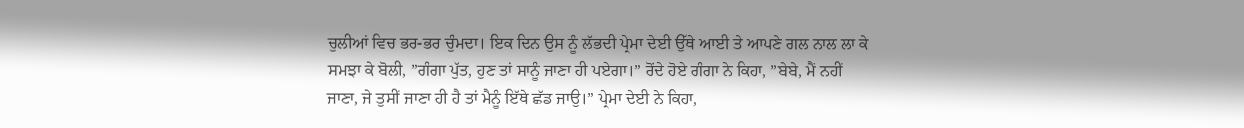ਚੁਲੀਆਂ ਵਿਚ ਭਰ-ਭਰ ਚੁੰਮਦਾ। ਇਕ ਦਿਨ ਉਸ ਨੂੰ ਲੱਭਦੀ ਪ੍ਰੇਮਾ ਦੇਈ ਉੱਥੇ ਆਈ ਤੇ ਆਪਣੇ ਗਲ ਨਾਲ ਲਾ ਕੇ ਸਮਝਾ ਕੇ ਬੋਲੀ, ”ਗੰਗਾ ਪੁੱਤ, ਹੁਣ ਤਾਂ ਸਾਨੂੰ ਜਾਣਾ ਹੀ ਪਏਗਾ।” ਰੋਂਦੇ ਹੋਏ ਗੰਗਾ ਨੇ ਕਿਹਾ, ”ਬੇਬੇ, ਮੈਂ ਨਹੀਂ ਜਾਣਾ, ਜੇ ਤੁਸੀਂ ਜਾਣਾ ਹੀ ਹੈ ਤਾਂ ਮੈਨੂੰ ਇੱਥੇ ਛੱਡ ਜਾਉ।” ਪ੍ਰੇਮਾ ਦੇਈ ਨੇ ਕਿਹਾ,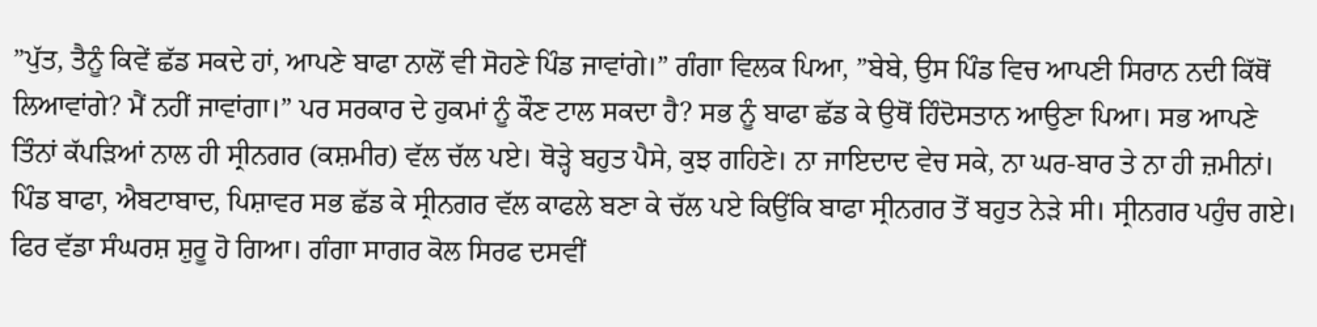”ਪੁੱਤ, ਤੈਨੂੰ ਕਿਵੇਂ ਛੱਡ ਸਕਦੇ ਹਾਂ, ਆਪਣੇ ਬਾਫਾ ਨਾਲੋਂ ਵੀ ਸੋਹਣੇ ਪਿੰਡ ਜਾਵਾਂਗੇ।” ਗੰਗਾ ਵਿਲਕ ਪਿਆ, ”ਬੇਬੇ, ਉਸ ਪਿੰਡ ਵਿਚ ਆਪਣੀ ਸਿਰਾਨ ਨਦੀ ਕਿੱਥੋਂ ਲਿਆਵਾਂਗੇ? ਮੈਂ ਨਹੀਂ ਜਾਵਾਂਗਾ।” ਪਰ ਸਰਕਾਰ ਦੇ ਹੁਕਮਾਂ ਨੂੰ ਕੌਣ ਟਾਲ ਸਕਦਾ ਹੈ? ਸਭ ਨੂੰ ਬਾਫਾ ਛੱਡ ਕੇ ਉਥੋਂ ਹਿੰਦੋਸਤਾਨ ਆਉਣਾ ਪਿਆ। ਸਭ ਆਪਣੇ ਤਿੰਨਾਂ ਕੱਪੜਿਆਂ ਨਾਲ ਹੀ ਸ੍ਰੀਨਗਰ (ਕਸ਼ਮੀਰ) ਵੱਲ ਚੱਲ ਪਏ। ਥੋੜ੍ਹੇ ਬਹੁਤ ਪੈਸੇ, ਕੁਝ ਗਹਿਣੇ। ਨਾ ਜਾਇਦਾਦ ਵੇਚ ਸਕੇ, ਨਾ ਘਰ-ਬਾਰ ਤੇ ਨਾ ਹੀ ਜ਼ਮੀਨਾਂ। ਪਿੰਡ ਬਾਫਾ, ਐਬਟਾਬਾਦ, ਪਿਸ਼ਾਵਰ ਸਭ ਛੱਡ ਕੇ ਸ੍ਰੀਨਗਰ ਵੱਲ ਕਾਫਲੇ ਬਣਾ ਕੇ ਚੱਲ ਪਏ ਕਿਉਂਕਿ ਬਾਫਾ ਸ੍ਰੀਨਗਰ ਤੋਂ ਬਹੁਤ ਨੇੜੇ ਸੀ। ਸ੍ਰੀਨਗਰ ਪਹੁੰਚ ਗਏ। ਫਿਰ ਵੱਡਾ ਸੰਘਰਸ਼ ਸ਼ੁਰੂ ਹੋ ਗਿਆ। ਗੰਗਾ ਸਾਗਰ ਕੋਲ ਸਿਰਫ ਦਸਵੀਂ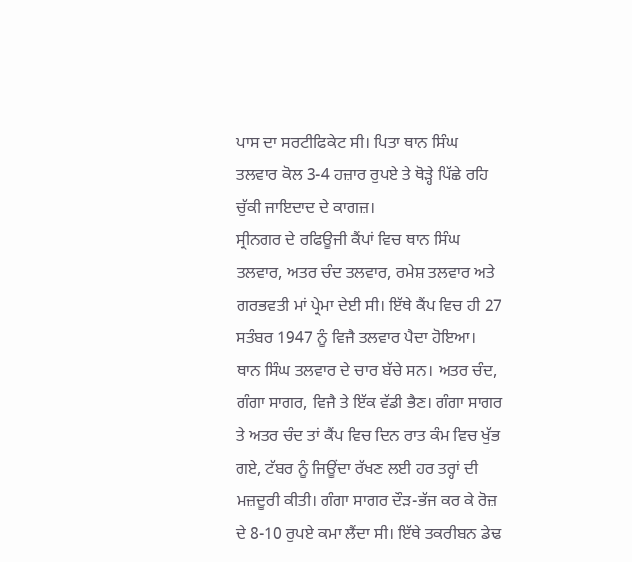ਪਾਸ ਦਾ ਸਰਟੀਫਿਕੇਟ ਸੀ। ਪਿਤਾ ਥਾਨ ਸਿੰਘ ਤਲਵਾਰ ਕੋਲ 3-4 ਹਜ਼ਾਰ ਰੁਪਏ ਤੇ ਥੋੜ੍ਹੇ ਪਿੱਛੇ ਰਹਿ ਚੁੱਕੀ ਜਾਇਦਾਦ ਦੇ ਕਾਗਜ਼।
ਸ੍ਰੀਨਗਰ ਦੇ ਰਫਿਊਜੀ ਕੈਂਪਾਂ ਵਿਚ ਥਾਨ ਸਿੰਘ ਤਲਵਾਰ, ਅਤਰ ਚੰਦ ਤਲਵਾਰ, ਰਮੇਸ਼ ਤਲਵਾਰ ਅਤੇ ਗਰਭਵਤੀ ਮਾਂ ਪ੍ਰੇਮਾ ਦੇਈ ਸੀ। ਇੱਥੇ ਕੈਂਪ ਵਿਚ ਹੀ 27 ਸਤੰਬਰ 1947 ਨੂੰ ਵਿਜੈ ਤਲਵਾਰ ਪੈਦਾ ਹੋਇਆ। ਥਾਨ ਸਿੰਘ ਤਲਵਾਰ ਦੇ ਚਾਰ ਬੱਚੇ ਸਨ। ਅਤਰ ਚੰਦ, ਗੰਗਾ ਸਾਗਰ, ਵਿਜੈ ਤੇ ਇੱਕ ਵੱਡੀ ਭੈਣ। ਗੰਗਾ ਸਾਗਰ ਤੇ ਅਤਰ ਚੰਦ ਤਾਂ ਕੈਂਪ ਵਿਚ ਦਿਨ ਰਾਤ ਕੰਮ ਵਿਚ ਖੁੱਭ ਗਏ, ਟੱਬਰ ਨੂੰ ਜਿਊਂਦਾ ਰੱਖਣ ਲਈ ਹਰ ਤਰ੍ਹਾਂ ਦੀ ਮਜ਼ਦੂਰੀ ਕੀਤੀ। ਗੰਗਾ ਸਾਗਰ ਦੌੜ-ਭੱਜ ਕਰ ਕੇ ਰੋਜ਼ ਦੇ 8-10 ਰੁਪਏ ਕਮਾ ਲੈਂਦਾ ਸੀ। ਇੱਥੇ ਤਕਰੀਬਨ ਡੇਢ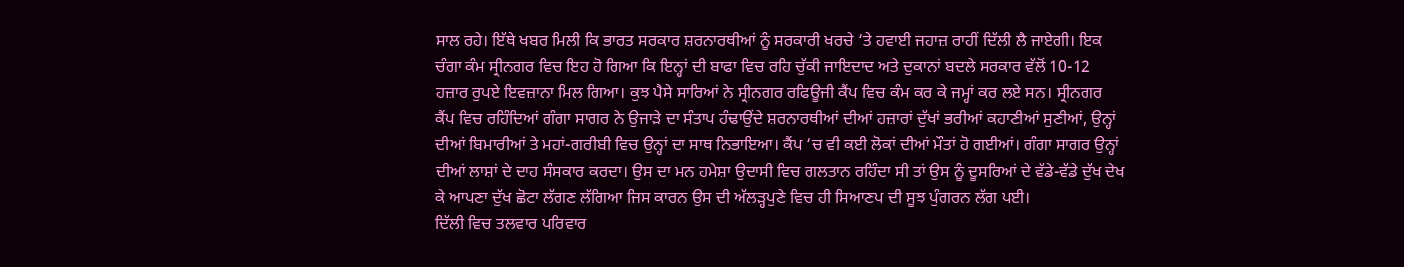ਸਾਲ ਰਹੇ। ਇੱਥੇ ਖਬਰ ਮਿਲੀ ਕਿ ਭਾਰਤ ਸਰਕਾਰ ਸ਼ਰਨਾਰਥੀਆਂ ਨੂੰ ਸਰਕਾਰੀ ਖਰਚੇ ‘ਤੇ ਹਵਾਈ ਜਹਾਜ਼ ਰਾਹੀਂ ਦਿੱਲੀ ਲੈ ਜਾਏਗੀ। ਇਕ ਚੰਗਾ ਕੰਮ ਸ੍ਰੀਨਗਰ ਵਿਚ ਇਹ ਹੋ ਗਿਆ ਕਿ ਇਨ੍ਹਾਂ ਦੀ ਬਾਫਾ ਵਿਚ ਰਹਿ ਚੁੱਕੀ ਜਾਇਦਾਦ ਅਤੇ ਦੁਕਾਨਾਂ ਬਦਲੇ ਸਰਕਾਰ ਵੱਲੋਂ 10-12 ਹਜ਼ਾਰ ਰੁਪਏ ਇਵਜ਼ਾਨਾ ਮਿਲ ਗਿਆ। ਕੁਝ ਪੈਸੇ ਸਾਰਿਆਂ ਨੇ ਸ੍ਰੀਨਗਰ ਰਫਿਊਜੀ ਕੈਂਪ ਵਿਚ ਕੰਮ ਕਰ ਕੇ ਜਮ੍ਹਾਂ ਕਰ ਲਏ ਸਨ। ਸ੍ਰੀਨਗਰ ਕੈਂਪ ਵਿਚ ਰਹਿੰਦਿਆਂ ਗੰਗਾ ਸਾਗਰ ਨੇ ਉਜਾੜੇ ਦਾ ਸੰਤਾਪ ਹੰਢਾਉਂਦੇ ਸ਼ਰਨਾਰਥੀਆਂ ਦੀਆਂ ਹਜ਼ਾਰਾਂ ਦੁੱਖਾਂ ਭਰੀਆਂ ਕਹਾਣੀਆਂ ਸੁਣੀਆਂ, ਉਨ੍ਹਾਂ ਦੀਆਂ ਬਿਮਾਰੀਆਂ ਤੇ ਮਹਾਂ-ਗਰੀਬੀ ਵਿਚ ਉਨ੍ਹਾਂ ਦਾ ਸਾਥ ਨਿਭਾਇਆ। ਕੈਂਪ ‘ਚ ਵੀ ਕਈ ਲੋਕਾਂ ਦੀਆਂ ਮੌਤਾਂ ਹੋ ਗਈਆਂ। ਗੰਗਾ ਸਾਗਰ ਉਨ੍ਹਾਂ ਦੀਆਂ ਲਾਸ਼ਾਂ ਦੇ ਦਾਹ ਸੰਸਕਾਰ ਕਰਦਾ। ਉਸ ਦਾ ਮਨ ਹਮੇਸ਼ਾ ਉਦਾਸੀ ਵਿਚ ਗਲਤਾਨ ਰਹਿੰਦਾ ਸੀ ਤਾਂ ਉਸ ਨੂੰ ਦੂਸਰਿਆਂ ਦੇ ਵੱਡੇ-ਵੱਡੇ ਦੁੱਖ ਦੇਖ ਕੇ ਆਪਣਾ ਦੁੱਖ ਛੋਟਾ ਲੱਗਣ ਲੱਗਿਆ ਜਿਸ ਕਾਰਨ ਉਸ ਦੀ ਅੱਲੜ੍ਹਪੁਣੇ ਵਿਚ ਹੀ ਸਿਆਣਪ ਦੀ ਸੂਝ ਪੁੰਗਰਨ ਲੱਗ ਪਈ।
ਦਿੱਲੀ ਵਿਚ ਤਲਵਾਰ ਪਰਿਵਾਰ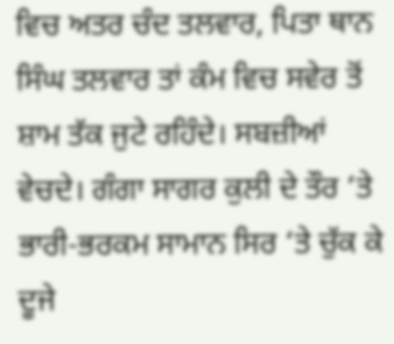ਵਿਚ ਅਤਰ ਚੰਦ ਤਲਵਾਰ, ਪਿਤਾ ਥਾਨ ਸਿੰਘ ਤਲਵਾਰ ਤਾਂ ਕੰਮ ਵਿਚ ਸਵੇਰ ਤੋਂ ਸ਼ਾਮ ਤੱਕ ਜੁਟੇ ਰਹਿੰਦੇ। ਸਬਜ਼ੀਆਂ ਵੇਚਦੇ। ਗੰਗਾ ਸਾਗਰ ਕੁਲੀ ਦੇ ਤੌਰ ‘ਤੇ ਭਾਰੀ-ਭਰਕਮ ਸਾਮਾਨ ਸਿਰ ‘ਤੇ ਚੁੱਕ ਕੇ ਦੂਜੇ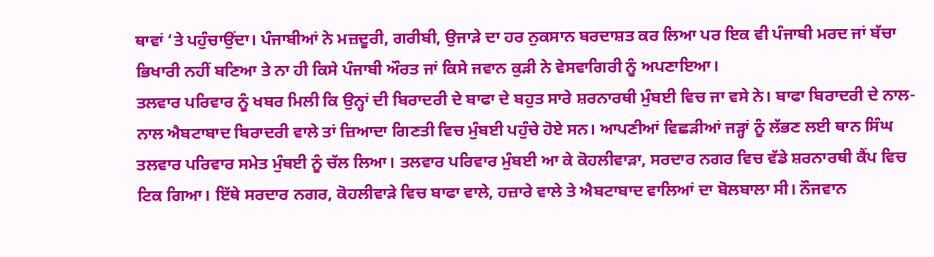ਥਾਵਾਂ ‘ਤੇ ਪਹੁੰਚਾਉਂਦਾ। ਪੰਜਾਬੀਆਂ ਨੇ ਮਜ਼ਦੂਰੀ, ਗਰੀਬੀ, ਉਜਾੜੇ ਦਾ ਹਰ ਨੁਕਸਾਨ ਬਰਦਾਸ਼ਤ ਕਰ ਲਿਆ ਪਰ ਇਕ ਵੀ ਪੰਜਾਬੀ ਮਰਦ ਜਾਂ ਬੱਚਾ ਭਿਖਾਰੀ ਨਹੀਂ ਬਣਿਆ ਤੇ ਨਾ ਹੀ ਕਿਸੇ ਪੰਜਾਬੀ ਔਰਤ ਜਾਂ ਕਿਸੇ ਜਵਾਨ ਕੁੜੀ ਨੇ ਵੇਸਵਾਗਿਰੀ ਨੂੰ ਅਪਣਾਇਆ।
ਤਲਵਾਰ ਪਰਿਵਾਰ ਨੂੰ ਖਬਰ ਮਿਲੀ ਕਿ ਉਨ੍ਹਾਂ ਦੀ ਬਿਰਾਦਰੀ ਦੇ ਬਾਫਾ ਦੇ ਬਹੁਤ ਸਾਰੇ ਸ਼ਰਨਾਰਥੀ ਮੁੰਬਈ ਵਿਚ ਜਾ ਵਸੇ ਨੇ। ਬਾਫਾ ਬਿਰਾਦਰੀ ਦੇ ਨਾਲ-ਨਾਲ ਐਬਟਾਬਾਦ ਬਿਰਾਦਰੀ ਵਾਲੇ ਤਾਂ ਜ਼ਿਆਦਾ ਗਿਣਤੀ ਵਿਚ ਮੁੰਬਈ ਪਹੁੰਚੇ ਹੋਏ ਸਨ। ਆਪਣੀਆਂ ਵਿਛੜੀਆਂ ਜੜ੍ਹਾਂ ਨੂੰ ਲੱਭਣ ਲਈ ਥਾਨ ਸਿੰਘ ਤਲਵਾਰ ਪਰਿਵਾਰ ਸਮੇਤ ਮੁੰਬਈ ਨੂੰ ਚੱਲ ਲਿਆ। ਤਲਵਾਰ ਪਰਿਵਾਰ ਮੁੰਬਈ ਆ ਕੇ ਕੋਹਲੀਵਾੜਾ, ਸਰਦਾਰ ਨਗਰ ਵਿਚ ਵੱਡੇ ਸ਼ਰਨਾਰਥੀ ਕੈਂਪ ਵਿਚ ਟਿਕ ਗਿਆ। ਇੱਥੇ ਸਰਦਾਰ ਨਗਰ, ਕੋਹਲੀਵਾੜੇ ਵਿਚ ਬਾਫਾ ਵਾਲੇ, ਹਜ਼ਾਰੇ ਵਾਲੇ ਤੇ ਐਬਟਾਬਾਦ ਵਾਲਿਆਂ ਦਾ ਬੋਲਬਾਲਾ ਸੀ। ਨੌਜਵਾਨ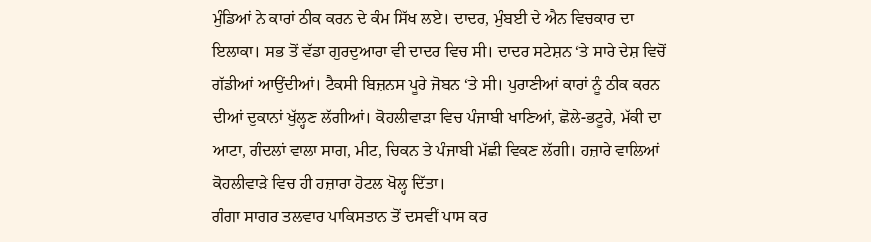ਮੁੰਡਿਆਂ ਨੇ ਕਾਰਾਂ ਠੀਕ ਕਰਨ ਦੇ ਕੰਮ ਸਿੱਖ ਲਏ। ਦਾਦਰ, ਮੁੰਬਈ ਦੇ ਐਨ ਵਿਚਕਾਰ ਦਾ ਇਲਾਕਾ। ਸਭ ਤੋਂ ਵੱਡਾ ਗੁਰਦੁਆਰਾ ਵੀ ਦਾਦਰ ਵਿਚ ਸੀ। ਦਾਦਰ ਸਟੇਸ਼ਨ ‘ਤੇ ਸਾਰੇ ਦੇਸ਼ ਵਿਚੋਂ ਗੱਡੀਆਂ ਆਉਂਦੀਆਂ। ਟੈਕਸੀ ਬਿਜ਼ਨਸ ਪੂਰੇ ਜੋਬਨ ‘ਤੇ ਸੀ। ਪੁਰਾਣੀਆਂ ਕਾਰਾਂ ਨੂੰ ਠੀਕ ਕਰਨ ਦੀਆਂ ਦੁਕਾਨਾਂ ਖੁੱਲ੍ਹਣ ਲੱਗੀਆਂ। ਕੋਹਲੀਵਾੜਾ ਵਿਚ ਪੰਜਾਬੀ ਖਾਣਿਆਂ, ਛੋਲੇ-ਭਟੂਰੇ, ਮੱਕੀ ਦਾ ਆਟਾ, ਗੰਦਲਾਂ ਵਾਲਾ ਸਾਗ, ਮੀਟ, ਚਿਕਨ ਤੇ ਪੰਜਾਬੀ ਮੱਛੀ ਵਿਕਣ ਲੱਗੀ। ਹਜ਼ਾਰੇ ਵਾਲਿਆਂ ਕੋਹਲੀਵਾੜੇ ਵਿਚ ਹੀ ਹਜ਼ਾਰਾ ਹੋਟਲ ਖੋਲ੍ਹ ਦਿੱਤਾ।
ਗੰਗਾ ਸਾਗਰ ਤਲਵਾਰ ਪਾਕਿਸਤਾਨ ਤੋਂ ਦਸਵੀਂ ਪਾਸ ਕਰ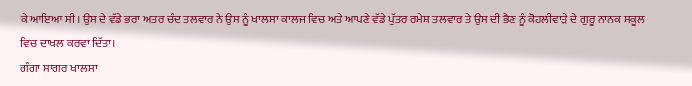ਕੇ ਆਇਆ ਸੀ। ਉਸ ਦੇ ਵੱਡੇ ਭਰਾ ਅਤਰ ਚੰਦ ਤਲਵਾਰ ਨੇ ਉਸ ਨੂੰ ਖਾਲਸਾ ਕਾਲਜ ਵਿਚ ਅਤੇ ਆਪਣੇ ਵੱਡੇ ਪੁੱਤਰ ਰਮੇਸ਼ ਤਲਵਾਰ ਤੇ ਉਸ ਦੀ ਭੈਣ ਨੂੰ ਕੋਹਲੀਵਾੜੇ ਦੇ ਗੁਰੂ ਨਾਨਕ ਸਕੂਲ ਵਿਚ ਦਾਖਲ ਕਰਵਾ ਦਿੱਤਾ।
ਗੰਗਾ ਸਾਗਰ ਖਾਲਸਾ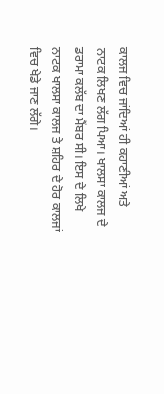ਕਾਲਜ ਵਿਚ ਜਾਂਦਿਆਂ ਹੀ ਕਹਾਣੀਆਂ ਅਤੇ ਨਾਟਕ ਲਿਖਣ ਲੱਗ ਪਿਆ। ਖਾਲਸਾ ਕਾਲਜ ਦੇ ਡਰਾਮਾ ਕਲੱਬ ਦਾ ਮੈਂਬਰ ਸੀ। ਇਸ ਦੇ ਲਿਖੇ ਨਾਟਕ ਖਾਲਸਾ ਕਾਲਜ ਤੇ ਸ਼ਹਿਰ ਦੇ ਹੋਰ ਕਾਲਜਾਂ ਵਿਚ ਖੇਡੇ ਜਾਣ ਲੱਗੇ।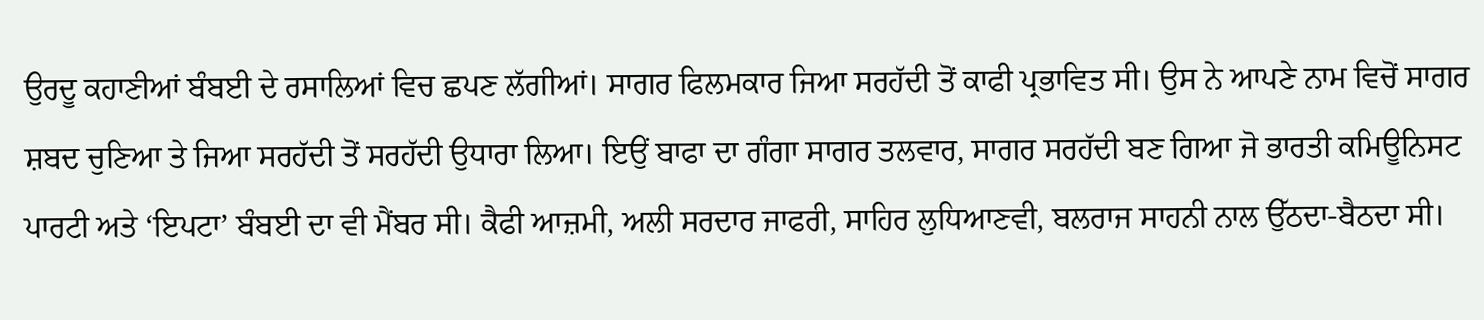ਉਰਦੂ ਕਹਾਣੀਆਂ ਬੰਬਈ ਦੇ ਰਸਾਲਿਆਂ ਵਿਚ ਛਪਣ ਲੱਗੀਆਂ। ਸਾਗਰ ਫਿਲਮਕਾਰ ਜਿਆ ਸਰਹੱਦੀ ਤੋਂ ਕਾਫੀ ਪ੍ਰਭਾਵਿਤ ਸੀ। ਉਸ ਨੇ ਆਪਣੇ ਨਾਮ ਵਿਚੋਂ ਸਾਗਰ ਸ਼ਬਦ ਚੁਣਿਆ ਤੇ ਜਿਆ ਸਰਹੱਦੀ ਤੋਂ ਸਰਹੱਦੀ ਉਧਾਰਾ ਲਿਆ। ਇਉਂ ਬਾਫਾ ਦਾ ਗੰਗਾ ਸਾਗਰ ਤਲਵਾਰ, ਸਾਗਰ ਸਰਹੱਦੀ ਬਣ ਗਿਆ ਜੋ ਭਾਰਤੀ ਕਮਿਊਨਿਸਟ ਪਾਰਟੀ ਅਤੇ ‘ਇਪਟਾ’ ਬੰਬਈ ਦਾ ਵੀ ਮੈਂਬਰ ਸੀ। ਕੈਫੀ ਆਜ਼ਮੀ, ਅਲੀ ਸਰਦਾਰ ਜਾਫਰੀ, ਸਾਹਿਰ ਲੁਧਿਆਣਵੀ, ਬਲਰਾਜ ਸਾਹਨੀ ਨਾਲ ਉੱਠਦਾ-ਬੈਠਦਾ ਸੀ।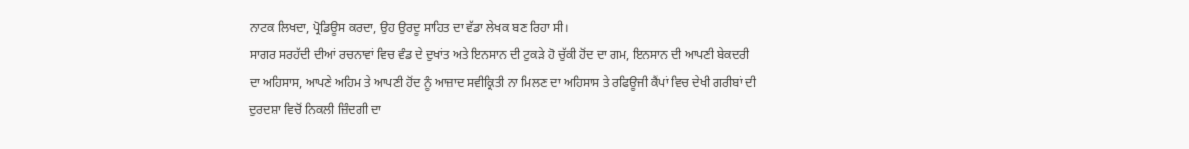ਨਾਟਕ ਲਿਖਦਾ, ਪ੍ਰੋਡਿਊਸ ਕਰਦਾ, ਉਹ ਉਰਦੂ ਸਾਹਿਤ ਦਾ ਵੱਡਾ ਲੇਖਕ ਬਣ ਰਿਹਾ ਸੀ।
ਸਾਗਰ ਸਰਹੱਦੀ ਦੀਆਂ ਰਚਨਾਵਾਂ ਵਿਚ ਵੰਡ ਦੇ ਦੁਖਾਂਤ ਅਤੇ ਇਨਸਾਨ ਦੀ ਟੁਕੜੇ ਹੋ ਚੁੱਕੀ ਹੋਂਦ ਦਾ ਗਮ, ਇਨਸਾਨ ਦੀ ਆਪਣੀ ਬੇਕਦਰੀ ਦਾ ਅਹਿਸਾਸ, ਆਪਣੇ ਅਹਿਮ ਤੇ ਆਪਣੀ ਹੋਂਦ ਨੂੰ ਆਜ਼ਾਦ ਸਵੀਕ੍ਰਿਤੀ ਨਾ ਮਿਲਣ ਦਾ ਅਹਿਸਾਸ ਤੇ ਰਫਿਊਜੀ ਕੈਂਪਾਂ ਵਿਚ ਦੇਖੀ ਗਰੀਬਾਂ ਦੀ ਦੁਰਦਸ਼ਾ ਵਿਚੋਂ ਨਿਕਲੀ ਜ਼ਿੰਦਗੀ ਦਾ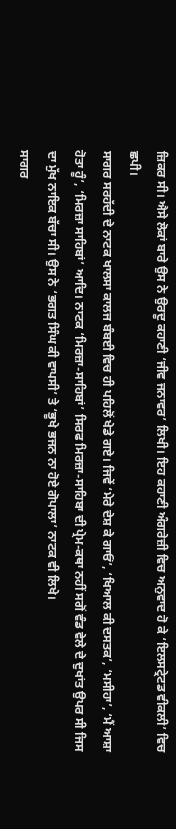ਜ਼ਿਕਰ ਸੀ। ਐਸੇ ਲੋਕਾਂ ਬਾਰੇ ਉਸ ਨੇ ਉਰਦੂ ਕਹਾਣੀ ‘ਜੀਵ ਜਨਾਵਰ’ ਲਿਖੀ। ਇਹ ਕਹਾਣੀ ਅੰਗਰੇਜ਼ੀ ਵਿਚ ਅਨੁਵਾਦ ਹੋ ਕੇ ‘ਇਲਸਟ੍ਰੇਟਡ ਵੀਕਲੀ’ ਵਿਚ ਛਪੀ।
ਸਾਗਰ ਸਰਹੱਦੀ ਦੇ ਨਾਟਕ ਖਾਲਸਾ ਕਾਲਜ ਬੰਬਈ ਵਿਚ ਹੀ ਪਹਿਲੋਂ ਖੇਡੇ ਗਏ। ਜਿਵੇਂ ‘ਮੇਰੇ ਦੇਸ਼ ਕੇ ਗਾਓਂ’, ‘ਖਿਆਲ ਕੀ ਦਸਤਕ’, ‘ਮਸੀਹਾ’, ‘ਮੈਂ ਆਸ਼ਾ ਹੋਤਾ ਹੂੰ’, ‘ਮਿਰਜ਼ਾ ਸਾਹਿਬਾਂ’ ਆਦਿ। ਨਾਟਕ ‘ਮਿਰਜ਼ਾ-ਸਾਹਿਬਾਂ’ ਸਿਰਫ ਮਿਰਜ਼ਾ-ਸਾਹਿਬਾ ਦੀ ਪ੍ਰੇਮ-ਕਥਾ ਨਹੀਂ ਸਗੋਂ ਵੰਡ ਵੇਲੇ ਦੇ ਦੁਖਾਂਤ ਉਪਰ ਸੀ ਜਿਸ ਦਾ ਮੁੱਖ ਨਾਇਕ ਬੱਚਾ ਸੀ। ਉਸ ਨੇ ‘ਭਗਤ ਸਿੰਘ ਕੀ ਵਾਪਸੀ’ ਤੇ ‘ਭੂਖੇ ਭਜਨ ਨਾ ਹੋਏ ਗੋਪਾਲਾ’ ਨਾਟਕ ਵੀ ਲਿਖੇ।
ਸਾਗਰ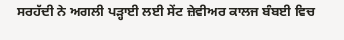ਸਰਹੱਦੀ ਨੇ ਅਗਲੀ ਪੜ੍ਹਾਈ ਲਈ ਸੇਂਟ ਜ਼ੇਵੀਅਰ ਕਾਲਜ ਬੰਬਈ ਵਿਚ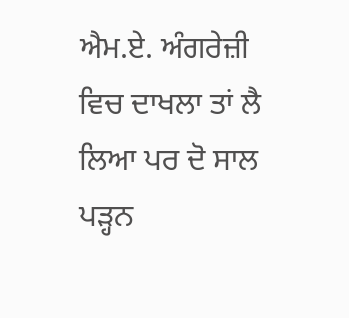ਐਮ.ਏ. ਅੰਗਰੇਜ਼ੀ ਵਿਚ ਦਾਖਲਾ ਤਾਂ ਲੈ ਲਿਆ ਪਰ ਦੋ ਸਾਲ ਪੜ੍ਹਨ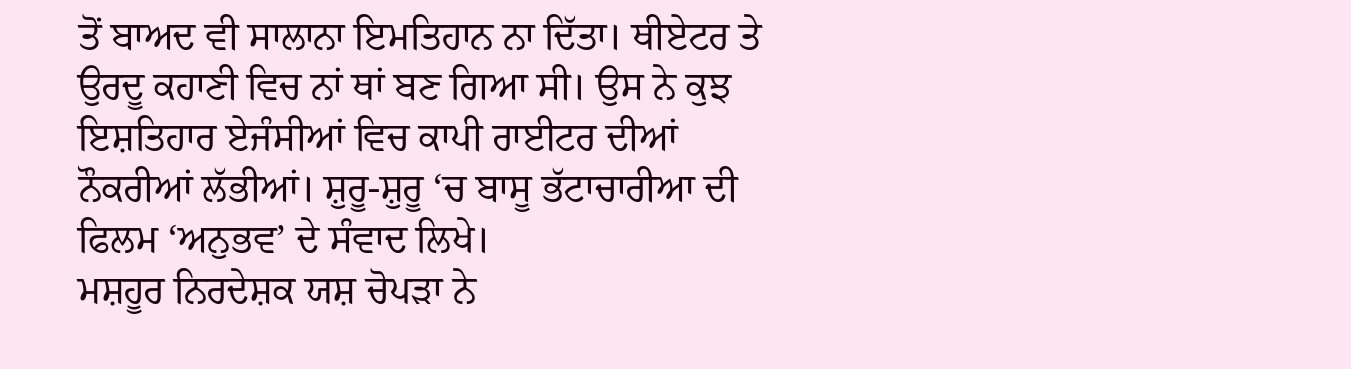ਤੋਂ ਬਾਅਦ ਵੀ ਸਾਲਾਨਾ ਇਮਤਿਹਾਨ ਨਾ ਦਿੱਤਾ। ਥੀਏਟਰ ਤੇ ਉਰਦੂ ਕਹਾਣੀ ਵਿਚ ਨਾਂ ਥਾਂ ਬਣ ਗਿਆ ਸੀ। ਉਸ ਨੇ ਕੁਝ ਇਸ਼ਤਿਹਾਰ ਏਜੰਸੀਆਂ ਵਿਚ ਕਾਪੀ ਰਾਈਟਰ ਦੀਆਂ ਨੌਕਰੀਆਂ ਲੱਭੀਆਂ। ਸ਼ੁਰੂ-ਸ਼ੁਰੂ ‘ਚ ਬਾਸੂ ਭੱਟਾਚਾਰੀਆ ਦੀ ਫਿਲਮ ‘ਅਨੁਭਵ’ ਦੇ ਸੰਵਾਦ ਲਿਖੇ।
ਮਸ਼ਹੂਰ ਨਿਰਦੇਸ਼ਕ ਯਸ਼ ਚੋਪੜਾ ਨੇ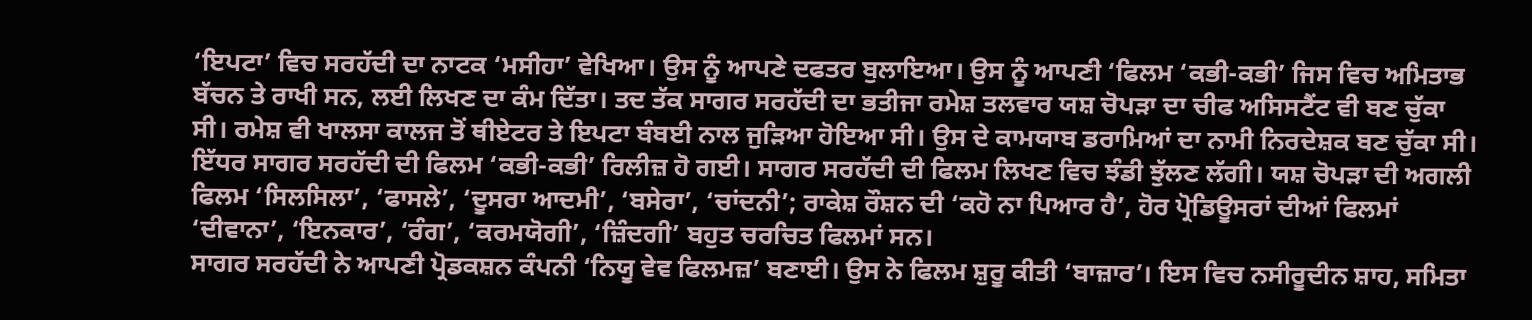‘ਇਪਟਾ’ ਵਿਚ ਸਰਹੱਦੀ ਦਾ ਨਾਟਕ ‘ਮਸੀਹਾ’ ਵੇਖਿਆ। ਉਸ ਨੂੰ ਆਪਣੇ ਦਫਤਰ ਬੁਲਾਇਆ। ਉਸ ਨੂੰ ਆਪਣੀ ‘ਫਿਲਮ ‘ਕਭੀ-ਕਭੀ’ ਜਿਸ ਵਿਚ ਅਮਿਤਾਭ ਬੱਚਨ ਤੇ ਰਾਖੀ ਸਨ, ਲਈ ਲਿਖਣ ਦਾ ਕੰਮ ਦਿੱਤਾ। ਤਦ ਤੱਕ ਸਾਗਰ ਸਰਹੱਦੀ ਦਾ ਭਤੀਜਾ ਰਮੇਸ਼ ਤਲਵਾਰ ਯਸ਼ ਚੋਪੜਾ ਦਾ ਚੀਫ ਅਸਿਸਟੈਂਟ ਵੀ ਬਣ ਚੁੱਕਾ ਸੀ। ਰਮੇਸ਼ ਵੀ ਖਾਲਸਾ ਕਾਲਜ ਤੋਂ ਥੀਏਟਰ ਤੇ ਇਪਟਾ ਬੰਬਈ ਨਾਲ ਜੁੜਿਆ ਹੋਇਆ ਸੀ। ਉਸ ਦੇ ਕਾਮਯਾਬ ਡਰਾਮਿਆਂ ਦਾ ਨਾਮੀ ਨਿਰਦੇਸ਼ਕ ਬਣ ਚੁੱਕਾ ਸੀ। ਇੱਧਰ ਸਾਗਰ ਸਰਹੱਦੀ ਦੀ ਫਿਲਮ ‘ਕਭੀ-ਕਭੀ’ ਰਿਲੀਜ਼ ਹੋ ਗਈ। ਸਾਗਰ ਸਰਹੱਦੀ ਦੀ ਫਿਲਮ ਲਿਖਣ ਵਿਚ ਝੰਡੀ ਝੁੱਲਣ ਲੱਗੀ। ਯਸ਼ ਚੋਪੜਾ ਦੀ ਅਗਲੀ ਫਿਲਮ ‘ਸਿਲਸਿਲਾ’, ‘ਫਾਸਲੇ’, ‘ਦੂਸਰਾ ਆਦਮੀ’, ‘ਬਸੇਰਾ’, ‘ਚਾਂਦਨੀ’; ਰਾਕੇਸ਼ ਰੌਸ਼ਨ ਦੀ ‘ਕਹੋ ਨਾ ਪਿਆਰ ਹੈ’, ਹੋਰ ਪ੍ਰੋਡਿਊਸਰਾਂ ਦੀਆਂ ਫਿਲਮਾਂ ‘ਦੀਵਾਨਾ’, ‘ਇਨਕਾਰ’, ‘ਰੰਗ’, ‘ਕਰਮਯੋਗੀ’, ‘ਜ਼ਿੰਦਗੀ’ ਬਹੁਤ ਚਰਚਿਤ ਫਿਲਮਾਂ ਸਨ।
ਸਾਗਰ ਸਰਹੱਦੀ ਨੇ ਆਪਣੀ ਪ੍ਰੋਡਕਸ਼ਨ ਕੰਪਨੀ ‘ਨਿਯੂ ਵੇਵ ਫਿਲਮਜ਼’ ਬਣਾਈ। ਉਸ ਨੇ ਫਿਲਮ ਸ਼ੁਰੂ ਕੀਤੀ ‘ਬਾਜ਼ਾਰ’। ਇਸ ਵਿਚ ਨਸੀਰੂਦੀਨ ਸ਼ਾਹ, ਸਮਿਤਾ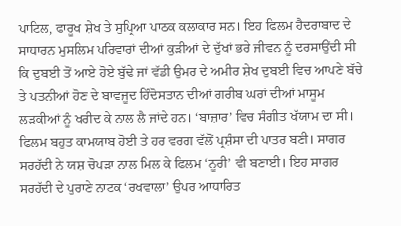ਪਾਟਿਲ, ਫਾਰੂਖ ਸ਼ੇਖ ਤੇ ਸੁਪ੍ਰਿਆ ਪਾਠਕ ਕਲਾਕਾਰ ਸਨ। ਇਹ ਫਿਲਮ ਹੈਦਰਾਬਾਦ ਦੇ ਸਾਧਾਰਨ ਮੁਸਲਿਮ ਪਰਿਵਾਰਾਂ ਦੀਆਂ ਕੁੜੀਆਂ ਦੇ ਦੁੱਖਾਂ ਭਰੇ ਜੀਵਨ ਨੂੰ ਦਰਸਾਉਂਦੀ ਸੀ ਕਿ ਦੁਬਈ ਤੋਂ ਆਏ ਹੋਏ ਬੁੱਢੇ ਜਾਂ ਵੱਡੀ ਉਮਰ ਦੇ ਅਮੀਰ ਸ਼ੇਖ ਦੁਬਈ ਵਿਚ ਆਪਣੇ ਬੱਚੇ ਤੇ ਪਤਨੀਆਂ ਹੋਣ ਦੇ ਬਾਵਜੂਦ ਹਿੰਦੋਸਤਾਨ ਦੀਆਂ ਗਰੀਬ ਘਰਾਂ ਦੀਆਂ ਮਾਸੂਮ ਲੜਕੀਆਂ ਨੂੰ ਖਰੀਦ ਕੇ ਨਾਲ ਲੈ ਜਾਂਦੇ ਹਨ। ‘ਬਾਜ਼ਾਰ’ ਵਿਚ ਸੰਗੀਤ ਖੱਯਾਮ ਦਾ ਸੀ। ਫਿਲਮ ਬਹੁਤ ਕਾਮਯਾਬ ਹੋਈ ਤੇ ਹਰ ਵਰਗ ਵੱਲੋਂ ਪ੍ਰਸ਼ੰਸਾ ਦੀ ਪਾਤਰ ਬਣੀ। ਸਾਗਰ ਸਰਹੱਦੀ ਨੇ ਯਸ਼ ਚੋਪੜਾ ਨਾਲ ਮਿਲ ਕੇ ਫਿਲਮ ‘ਨੂਰੀ’ ਵੀ ਬਣਾਈ। ਇਹ ਸਾਗਰ ਸਰਹੱਦੀ ਦੇ ਪੁਰਾਣੇ ਨਾਟਕ ‘ਰਖਵਾਲਾ’ ਉਪਰ ਆਧਾਰਿਤ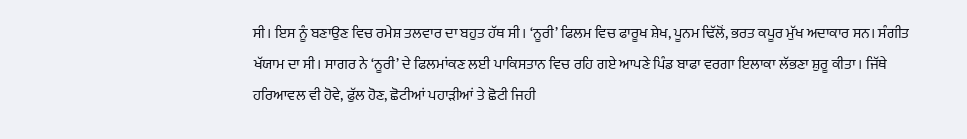ਸੀ। ਇਸ ਨੂੰ ਬਣਾਉਣ ਵਿਚ ਰਮੇਸ਼ ਤਲਵਾਰ ਦਾ ਬਹੁਤ ਹੱਥ ਸੀ। ‘ਨੂਰੀ’ ਫਿਲਮ ਵਿਚ ਫਾਰੂਖ ਸ਼ੇਖ, ਪੂਨਮ ਢਿੱਲੋਂ, ਭਰਤ ਕਪੂਰ ਮੁੱਖ ਅਦਾਕਾਰ ਸਨ। ਸੰਗੀਤ ਖੱਯਾਮ ਦਾ ਸੀ। ਸਾਗਰ ਨੇ ‘ਨੂਰੀ’ ਦੇ ਫਿਲਮਾਂਕਣ ਲਈ ਪਾਕਿਸਤਾਨ ਵਿਚ ਰਹਿ ਗਏ ਆਪਣੇ ਪਿੰਡ ਬਾਫਾ ਵਰਗਾ ਇਲਾਕਾ ਲੱਭਣਾ ਸ਼ੁਰੂ ਕੀਤਾ। ਜਿੱਥੇ ਹਰਿਆਵਲ ਵੀ ਹੋਵੇ, ਫੁੱਲ ਹੋਣ, ਛੋਟੀਆਂ ਪਹਾੜੀਆਂ ਤੇ ਛੋਟੀ ਜਿਹੀ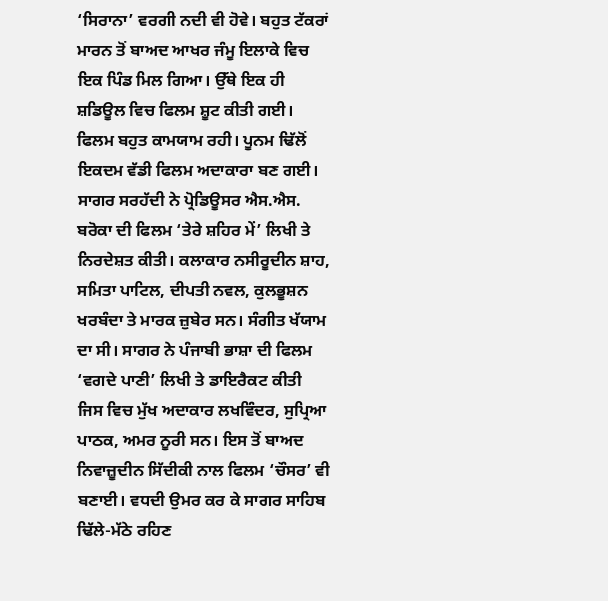‘ਸਿਰਾਨਾ’ ਵਰਗੀ ਨਦੀ ਵੀ ਹੋਵੇ। ਬਹੁਤ ਟੱਕਰਾਂ ਮਾਰਨ ਤੋਂ ਬਾਅਦ ਆਖਰ ਜੰਮੂ ਇਲਾਕੇ ਵਿਚ ਇਕ ਪਿੰਡ ਮਿਲ ਗਿਆ। ਉੱਥੇ ਇਕ ਹੀ ਸ਼ਡਿਊਲ ਵਿਚ ਫਿਲਮ ਸ਼ੂਟ ਕੀਤੀ ਗਈ। ਫਿਲਮ ਬਹੁਤ ਕਾਮਯਾਮ ਰਹੀ। ਪੂਨਮ ਢਿੱਲੋਂ ਇਕਦਮ ਵੱਡੀ ਫਿਲਮ ਅਦਾਕਾਰਾ ਬਣ ਗਈ।
ਸਾਗਰ ਸਰਹੱਦੀ ਨੇ ਪ੍ਰੋਡਿਊਸਰ ਐਸ.ਐਸ. ਬਰੋਕਾ ਦੀ ਫਿਲਮ ‘ਤੇਰੇ ਸ਼ਹਿਰ ਮੇਂ’ ਲਿਖੀ ਤੇ ਨਿਰਦੇਸ਼ਤ ਕੀਤੀ। ਕਲਾਕਾਰ ਨਸੀਰੂਦੀਨ ਸ਼ਾਹ, ਸਮਿਤਾ ਪਾਟਿਲ, ਦੀਪਤੀ ਨਵਲ, ਕੁਲਭੂਸ਼ਨ ਖਰਬੰਦਾ ਤੇ ਮਾਰਕ ਜ਼ੁਬੇਰ ਸਨ। ਸੰਗੀਤ ਖੱਯਾਮ ਦਾ ਸੀ। ਸਾਗਰ ਨੇ ਪੰਜਾਬੀ ਭਾਸ਼ਾ ਦੀ ਫਿਲਮ ‘ਵਗਦੇ ਪਾਣੀ’ ਲਿਖੀ ਤੇ ਡਾਇਰੈਕਟ ਕੀਤੀ ਜਿਸ ਵਿਚ ਮੁੱਖ ਅਦਾਕਾਰ ਲਖਵਿੰਦਰ, ਸੁਪ੍ਰਿਆ ਪਾਠਕ, ਅਮਰ ਨੂਰੀ ਸਨ। ਇਸ ਤੋਂ ਬਾਅਦ ਨਿਵਾਜ਼ੂਦੀਨ ਸਿੱਦੀਕੀ ਨਾਲ ਫਿਲਮ ‘ਚੌਸਰ’ ਵੀ ਬਣਾਈ। ਵਧਦੀ ਉਮਰ ਕਰ ਕੇ ਸਾਗਰ ਸਾਹਿਬ ਢਿੱਲੇ-ਮੱਠੇ ਰਹਿਣ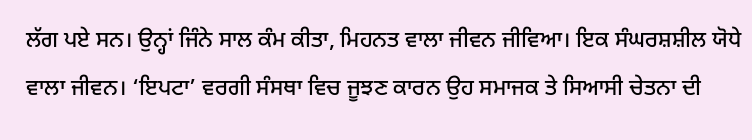ਲੱਗ ਪਏ ਸਨ। ਉਨ੍ਹਾਂ ਜਿੰਨੇ ਸਾਲ ਕੰਮ ਕੀਤਾ, ਮਿਹਨਤ ਵਾਲਾ ਜੀਵਨ ਜੀਵਿਆ। ਇਕ ਸੰਘਰਸ਼ਸ਼ੀਲ ਯੋਧੇ ਵਾਲਾ ਜੀਵਨ। ‘ਇਪਟਾ’ ਵਰਗੀ ਸੰਸਥਾ ਵਿਚ ਜੂਝਣ ਕਾਰਨ ਉਹ ਸਮਾਜਕ ਤੇ ਸਿਆਸੀ ਚੇਤਨਾ ਦੀ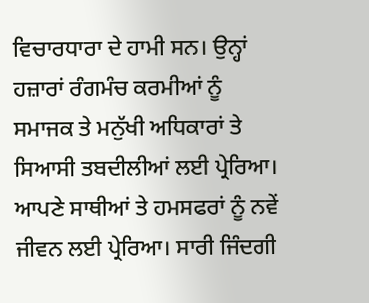ਵਿਚਾਰਧਾਰਾ ਦੇ ਹਾਮੀ ਸਨ। ਉਨ੍ਹਾਂ ਹਜ਼ਾਰਾਂ ਰੰਗਮੰਚ ਕਰਮੀਆਂ ਨੂੰ ਸਮਾਜਕ ਤੇ ਮਨੁੱਖੀ ਅਧਿਕਾਰਾਂ ਤੇ ਸਿਆਸੀ ਤਬਦੀਲੀਆਂ ਲਈ ਪ੍ਰੇਰਿਆ। ਆਪਣੇ ਸਾਥੀਆਂ ਤੇ ਹਮਸਫਰਾਂ ਨੂੰ ਨਵੇਂ ਜੀਵਨ ਲਈ ਪ੍ਰੇਰਿਆ। ਸਾਰੀ ਜਿੰਦਗੀ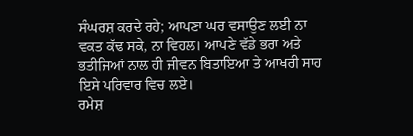ਸੰਘਰਸ਼ ਕਰਦੇ ਰਹੇ; ਆਪਣਾ ਘਰ ਵਸਾਉਣ ਲਈ ਨਾ ਵਕਤ ਕੱਢ ਸਕੇ, ਨਾ ਵਿਹਲ। ਆਪਣੇ ਵੱਡੇ ਭਰਾ ਅਤੇ ਭਤੀਜਿਆਂ ਨਾਲ ਹੀ ਜੀਵਨ ਬਿਤਾਇਆ ਤੇ ਆਖਰੀ ਸਾਹ ਇਸੇ ਪਰਿਵਾਰ ਵਿਚ ਲਏ।
ਰਮੇਸ਼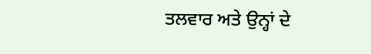ਤਲਵਾਰ ਅਤੇ ਉਨ੍ਹਾਂ ਦੇ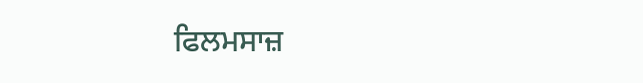ਫਿਲਮਸਾਜ਼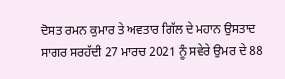ਦੋਸਤ ਰਮਨ ਕੁਮਾਰ ਤੇ ਅਵਤਾਰ ਗਿੱਲ ਦੇ ਮਹਾਨ ਉਸਤਾਦ ਸਾਗਰ ਸਰਹੱਦੀ 27 ਮਾਰਚ 2021 ਨੂੰ ਸਵੇਰੇ ਉਮਰ ਦੇ 88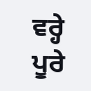ਵਰ੍ਹੇ ਪੂਰੇ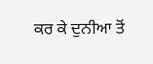ਕਰ ਕੇ ਦੁਨੀਆ ਤੋਂ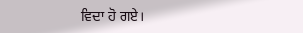ਵਿਦਾ ਹੋ ਗਏ।